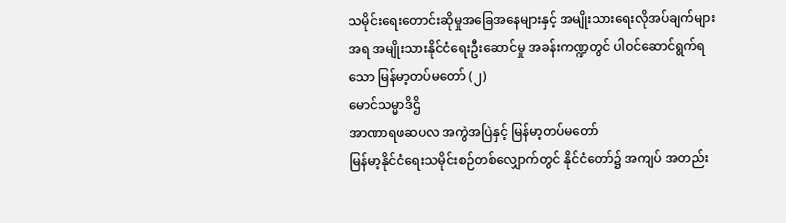သမိုင်းရေးတောင်းဆိုမှုအခြေအနေများနှင့် အမျိုးသားရေးလိုအပ်ချက်များအရ အမျိုးသားနိုင်ငံရေးဦးဆောင်မှု အခန်းကဏ္ဍတွင် ပါဝင်ဆောင်ရွက်ရသော မြန်မာ့တပ်မတော် (၂)
မောင်သမ္မာဒိဌိ
အာဏာရဖဆပလ အကွဲအပြဲနှင့် မြန်မာ့တပ်မတော်
မြန်မာ့နိုင်ငံရေးသမိုင်းစဉ်တစ်လျှောက်တွင် နိုင်ငံတော်၌ အကျပ် အတည်း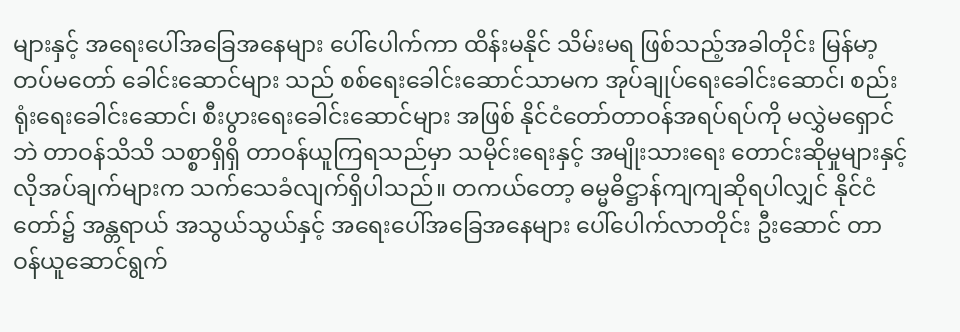များနှင့် အရေးပေါ်အခြေအနေများ ပေါ်ပေါက်ကာ ထိန်းမနိုင် သိမ်းမရ ဖြစ်သည့်အခါတိုင်း မြန်မာ့တပ်မတော် ခေါင်းဆောင်များ သည် စစ်ရေးခေါင်းဆောင်သာမက အုပ်ချုပ်ရေးခေါင်းဆောင်၊ စည်းရုံးရေးခေါင်းဆောင်၊ စီးပွားရေးခေါင်းဆောင်များ အဖြစ် နိုင်ငံတော်တာဝန်အရပ်ရပ်ကို မလွှဲမရှောင်ဘဲ တာဝန်သိသိ သစ္စာရှိရှိ တာဝန်ယူကြရသည်မှာ သမိုင်းရေးနှင့် အမျိုးသားရေး တောင်းဆိုမှုများနှင့် လိုအပ်ချက်များက သက်သေခံလျက်ရှိပါသည်။ တကယ်တော့ ဓမ္မဓိဋ္ဌာန်ကျကျဆိုရပါလျှင် နိုင်ငံတော်၌ အန္တရာယ် အသွယ်သွယ်နှင့် အရေးပေါ်အခြေအနေများ ပေါ်ပေါက်လာတိုင်း ဦးဆောင် တာဝန်ယူဆောင်ရွက်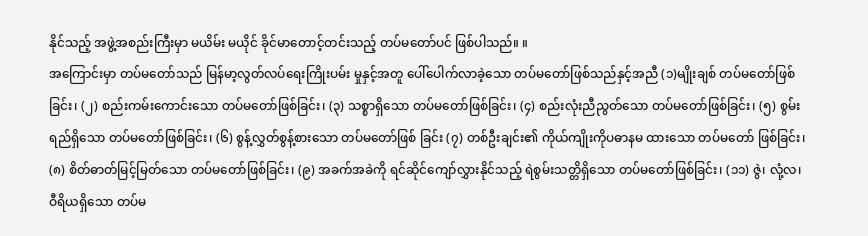နိုင်သည့် အဖွဲ့အစည်းကြီးမှာ မယိမ်း မယိုင် ခိုင်မာတောင့်တင်းသည့် တပ်မတော်ပင် ဖြစ်ပါသည်။ ။
အကြောင်းမှာ တပ်မတော်သည် မြန်မာ့လွတ်လပ်ရေးကြိုးပမ်း မှုနှင့်အတူ ပေါ်ပေါက်လာခဲ့သော တပ်မတော်ဖြစ်သည်နှင့်အညီ (၁)မျိုးချစ် တပ်မတော်ဖြစ်ခြင်း၊ (၂) စည်းကမ်းကောင်းသော တပ်မတော်ဖြစ်ခြင်း၊ (၃) သစ္စာရှိသော တပ်မတော်ဖြစ်ခြင်း၊ (၄) စည်းလုံးညီညွတ်သော တပ်မတော်ဖြစ်ခြင်း၊ (၅) စွမ်းရည်ရှိသော တပ်မတော်ဖြစ်ခြင်း၊ (၆) စွန့်လွှတ်စွန့်စားသော တပ်မတော်ဖြစ် ခြင်း (၇) တစ်ဦးချင်း၏ ကိုယ်ကျိုးကိုပဓာနမ ထားသော တပ်မတော် ဖြစ်ခြင်း၊ (၈) စိတ်ဓာတ်မြင့်မြတ်သော တပ်မတော်ဖြစ်ခြင်း၊ (၉) အခက်အခဲကို ရင်ဆိုင်ကျော်လွှားနိုင်သည့် ရဲစွမ်းသတ္တိရှိသော တပ်မတော်ဖြစ်ခြင်း၊ (၁၁) ဇွဲ၊ လုံ့လ၊ ဝီရိယရှိသော တပ်မ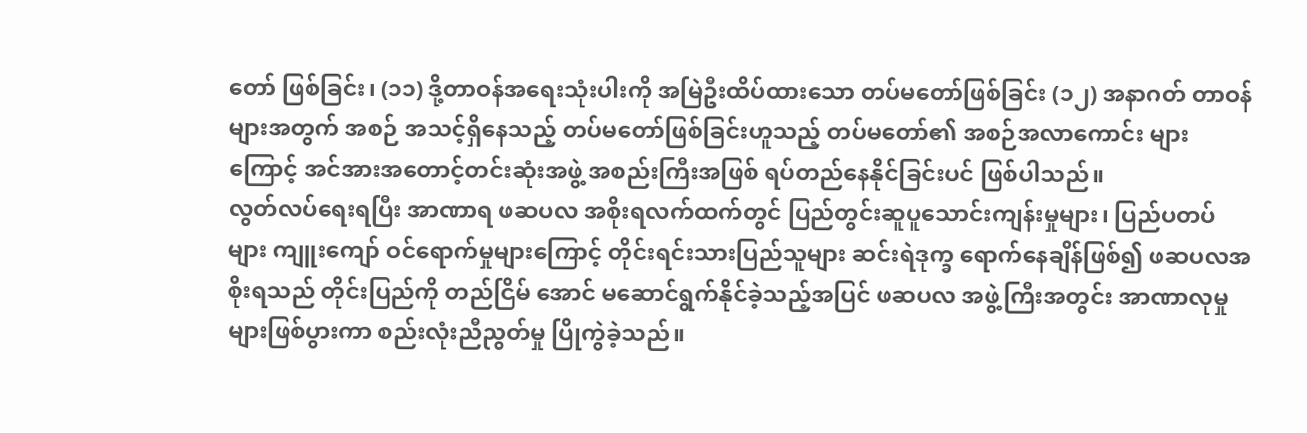တော် ဖြစ်ခြင်း၊ (၁၁) ဒို့တာဝန်အရေးသုံးပါးကို အမြဲဦးထိပ်ထားသော တပ်မတော်ဖြစ်ခြင်း (၁၂) အနာဂတ် တာဝန်များအတွက် အစဉ် အသင့်ရှိနေသည့် တပ်မတော်ဖြစ်ခြင်းဟူသည့် တပ်မတော်၏ အစဉ်အလာကောင်း များကြောင့် အင်အားအတောင့်တင်းဆုံးအဖွဲ့ အစည်းကြီးအဖြစ် ရပ်တည်နေနိုင်ခြင်းပင် ဖြစ်ပါသည်။
လွတ်လပ်ရေးရပြီး အာဏာရ ဖဆပလ အစိုးရလက်ထက်တွင် ပြည်တွင်းဆူပူသောင်းကျန်းမှုများ၊ ပြည်ပတပ်များ ကျူးကျော် ဝင်ရောက်မှုများကြောင့် တိုင်းရင်းသားပြည်သူများ ဆင်းရဲဒုက္ခ ရောက်နေချိန်ဖြစ်၍ ဖဆပလအစိုးရသည် တိုင်းပြည်ကို တည်ငြိမ် အောင် မဆောင်ရွက်နိုင်ခဲ့သည့်အပြင် ဖဆပလ အဖွဲ့ကြီးအတွင်း အာဏာလုမှုများဖြစ်ပွားကာ စည်းလုံးညီညွတ်မှု ပြိုကွဲခဲ့သည်။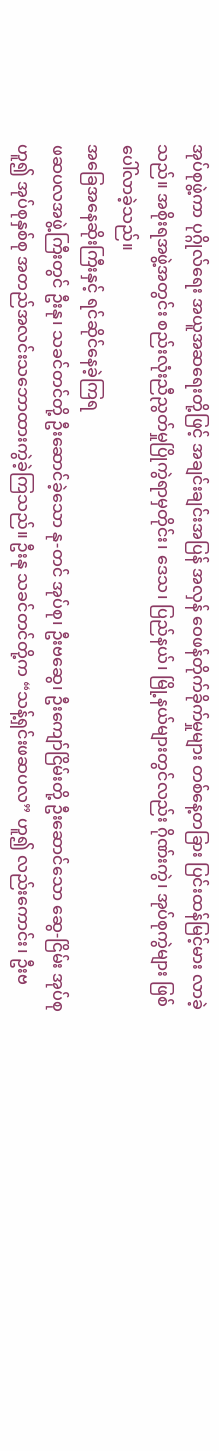အုပ်စုဖွဲ့ကာ ပုဂ္ဂိုလ်ရေး အယူအဆရေးတို့ဖြင့် အချင်းချင်းအပြန် အလှန် ဝေဖန်တိုက်ခိုက်မှုများ တစ်နေ့တခြား ပြင်းထန်မြင့်မား လာခဲ့သည်။ အစိုးရအဖွဲ့အတွင်း စည်းလုံးညီညွတ်မှုပြိုကွဲရာမှတိုင်း၊ ဒေသ၊ ပြည်နယ်၊ မြို့နယ်များတွင်လည်း ဂိုဏ်းကွဲ၊ အုပ်စုကွဲများ ဖြစ်ပေါ်လာခဲ့သည်။
အခြေအနေဆိုးကြီးနှင့် ရင်ဆိုင်နေခဲ့ကြရ
ဖဆပလအဖွဲ့ကြီးတွင် ဦးနု၊ သခင်တင်တို့ ဦးဆောင်ခဲ့သော နု-တင် အုပ်စု၊ ဦးဗဆွေ၊ ဦးကျော်ငြိမ်းတို့ ဦးဆောင်သော ဆွေ-ငြိမ်း အုပ်စုဟူ၍ အုပ်စုနှစ်စု အတည်အလင်းသဘောထားကွဲခဲ့ကြသည်။ ဦးနု သခင်တင်တို့က “သန့်ရှင်းဖဆပလ” ဟူ၍ လည်းကောင်း၊ ဦးဗ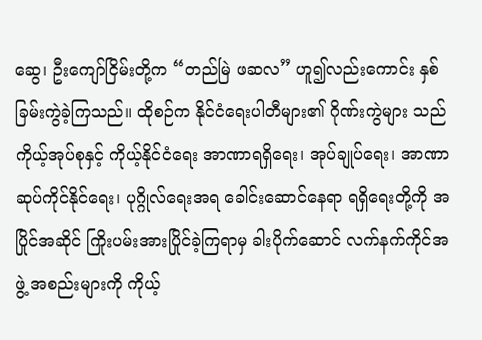ဆွေ၊ ဦးကျော်ငြိမ်းတို့က “တည်မြဲ ဖဆလ” ဟူ၍လည်းကောင်း နှစ်ခြမ်းကွဲခဲ့ကြသည်။ ထိုစဉ်က နိုင်ငံရေးပါတီများ၏ ဂိုဏ်းကွဲများ သည် ကိုယ့်အုပ်စုနှင့် ကိုယ့်နိုင်ငံရေး အာဏာရရှိရေး၊ အုပ်ချုပ်ရေး၊ အာဏာဆုပ်ကိုင်နိုင်ရေး၊ ပုဂ္ဂိုလ်ရေးအရ ခေါင်းဆောင်နေရာ ရရှိရေးတို့ကို အပြိုင်အဆိုင် ကြိုးပမ်းအားပြိုင်ခဲ့ကြရာမှ ခါးပိုက်ဆောင် လက်နက်ကိုင်အဖွဲ့ အစည်းများကို ကိုယ့်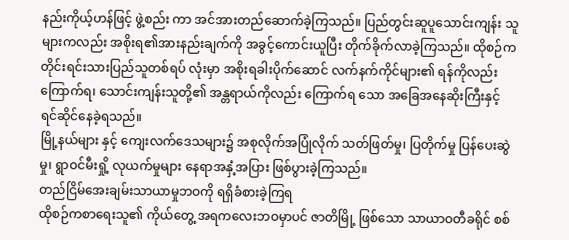နည်းကိုယ့်ဟန်ဖြင့် ဖွဲ့စည်း ကာ အင်အားတည်ဆောက်ခဲ့ကြသည်။ ပြည်တွင်းဆူပူသောင်းကျန်း သူများကလည်း အစိုးရ၏အားနည်းချက်ကို အခွင့်ကောင်းယူပြီး တိုက်ခိုက်လာခဲ့ကြသည်။ ထိုစဉ်က တိုင်းရင်းသားပြည်သူတစ်ရပ် လုံးမှာ အစိုးရခါးပိုက်ဆောင် လက်နက်ကိုင်များ၏ ရန်ကိုလည်း ကြောက်ရ၊ သောင်းကျန်းသူတို့၏ အန္တရာယ်ကိုလည်း ကြောက်ရ သော အခြေအနေဆိုးကြီးနှင့် ရင်ဆိုင်နေခဲ့ရသည်။
မြို့နယ်များ နှင့် ကျေးလက်ဒေသများ၌ အစုလိုက်အပြုံလိုက် သတ်ဖြတ်မှု၊ ပြတိုက်မှု ပြန်ပေးဆွဲမှု၊ ရွာဝင်မီးရှို့ လုယက်မှုများ နေရာအနှံ့အပြား ဖြစ်ပွားခဲ့ကြသည်။
တည်ငြိမ်အေးချမ်းသာယာမှုဘဝကို ရရှိခံစားခဲ့ကြရ
ထိုစဉ်ကစာရေးသူ၏ ကိုယ်တွေ့ အရကလေးဘဝမှာပင် ဇာတိမြို့ ဖြစ်သော သာယာဝတီခရိုင် စစ်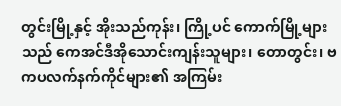တွင်းမြို့နှင့် အိုးသည်ကုန်း၊ ကြို့ပင် ကောက်မြို့များသည် ကေအင်ဒီအိုသောင်းကျန်းသူများ၊ တောတွင်း၊ ဗကပလက်နက်ကိုင်များ၏ အကြမ်း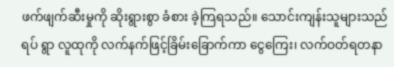ဖက်ဖျက်ဆီးမှုကို ဆိုးရွားစွာ ခံစား ခဲ့ကြရသည်။ သောင်းကျန်းသူများသည် ရပ် ရွာ လူထုကို လက်နက်ဖြင့်ခြိမ်းခြောက်ကာ ငွေကြေး၊ လက်ဝတ်ရတနာ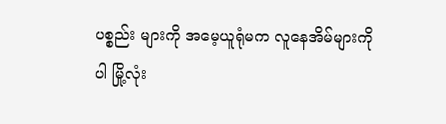ပစ္စည်း များကို အမေ့ယူရုံမက လူနေအိမ်များကိုပါ မြို့လုံး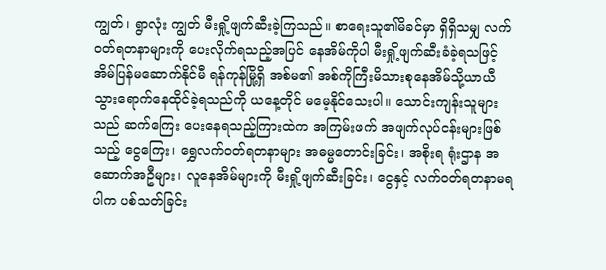ကျွတ်၊ ရွာလုံး ကျွတ် မီးရှို့ဖျက်ဆီးခဲ့ကြသည်။ စာရေးသူ၏မိခင်မှာ ရှိရှိသမျှ လက်ဝတ်ရတနာများကို ပေးလိုက်ရသည့်အပြင် နေအိမ်ကိုပါ မီးရှို့ဖျက်ဆီးခံခဲ့ရသဖြင့် အိမ်ပြန်မဆောက်နိုင်မီ ရန်ကုန်မြို့ရှိ အစ်မ၏ အစ်ကိုကြီးမိသားစုနေအိမ်သို့ယာယီသွားရောက်နေထိုင်ခဲ့ရသည်ကို ယနေ့တိုင် မမေ့နိုင်သေးပါ။ သောင်းကျန်းသူများသည် ဆက်ကြေး ပေးနေရသည့်ကြားထဲက အကြမ်းဖက် အဖျက်လုပ်ငန်းများဖြစ်သည့် ငွေကြေး၊ ရွှေလက်ဝတ်ရတနာများ အဓမ္မတောင်းခြင်း၊ အစိုးရ ရုံးဌာန အဆောက်အဦများ၊ လူနေအိမ်များကို မီးရှို့ဖျက်ဆီးခြင်း၊ ငွေနှင့် လက်ဝတ်ရတနာမရပါက ပစ်သတ်ခြင်း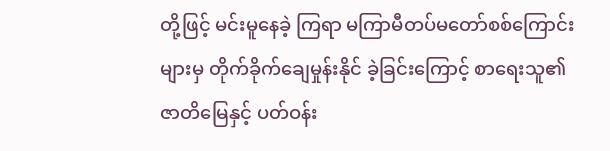တို့ဖြင့် မင်းမူနေခဲ့ ကြရာ မကြာမီတပ်မတော်စစ်ကြောင်းများမှ တိုက်ခိုက်ချေမှုန်းနိုင် ခဲ့ခြင်းကြောင့် စာရေးသူ၏ ဇာတိမြေနှင့် ပတ်ဝန်း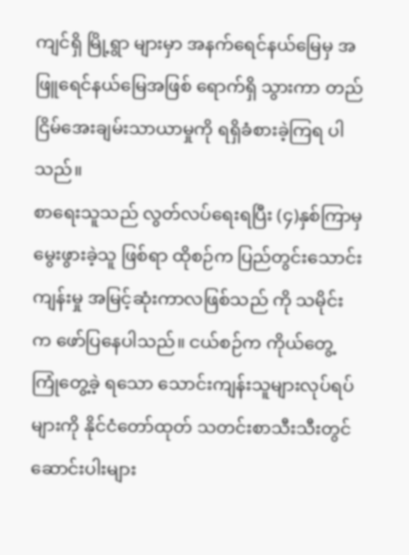ကျင်ရှိ မြို့ရွာ များမှာ အနက်ရေင်နယ်မြေမှ အဖြူရေင်နယ်မြေအဖြစ် ရောက်ရှိ သွားကာ တည်ငြိမ်အေးချမ်းသာယာမှုကို ရရှိခံစားခဲ့ကြရ ပါသည်။
စာရေးသူသည် လွတ်လပ်ရေးရပြီး (၄)နှစ်ကြာမှ မွေးဖွားခဲ့သူ ဖြစ်ရာ ထိုစဉ်က ပြည်တွင်းသောင်းကျန်းမှု အမြင့်ဆုံးကာလဖြစ်သည် ကို သမိုင်းက ဖော်ပြနေပါသည်။ ငယ်စဉ်က ကိုယ်တွေ့ကြုံတွေ့ခဲ့ ရသော သောင်းကျန်းသူများလုပ်ရပ်များကို နိုင်ငံတော်ထုတ် သတင်းစာသီးသီးတွင် ဆောင်းပါးများ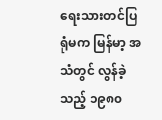ရေးသားတင်ပြရုံမက မြန်မာ့ အသံတွင် လွန်ခဲ့သည့် ၁၉၈၀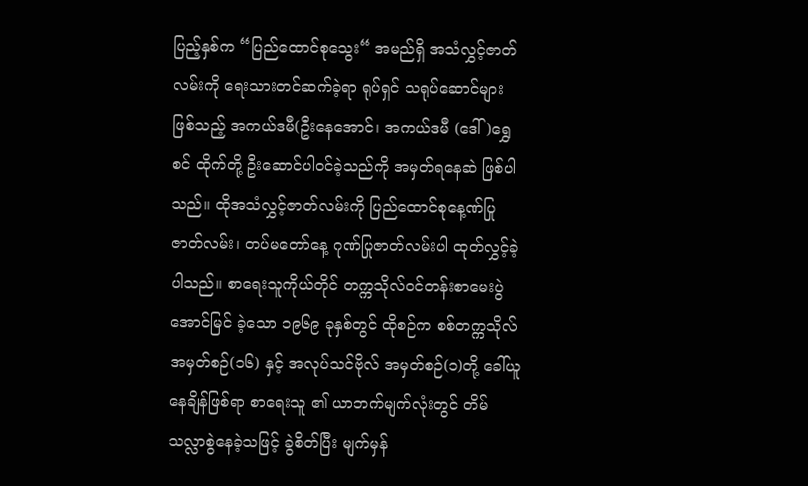ပြည့်နှစ်က “ပြည်ထောင်စုသွေး“ အမည်ရှိ အသံလွှင့်ဇာတ်လမ်းကို ရေးသားတင်ဆက်ခဲ့ရာ ရုပ်ရှင် သရုပ်ဆောင်များဖြစ်သည့် အကယ်ဒမီ(ဦးနေအောင်၊ အကယ်ဒမီ (ဒေါ်)ရွှေစင် ထိုက်တို့ ဦးဆောင်ပါဝင်ခဲ့သည်ကို အမှတ်ရနေဆဲ ဖြစ်ပါသည်။ ထိုအသံလွှင့်ဇာတ်လမ်းကို ပြည်ထောင်စုနေ့ဏ်ပြု ဇာတ်လမ်း၊ တပ်မတော်နေ့ ဂုဏ်ပြုဇာတ်လမ်းပါ ထုတ်လွှင့်ခဲ့ ပါသည်။ စာရေးသူကိုယ်တိုင် တက္ကသိုလ်ဝင်တန်းစာမေးပွဲ အောင်မြင် ခဲ့သော ၁၉၆၉ ခုနှစ်တွင် ထိုစဉ်က စစ်တက္ကသိုလ် အမှတ်စဉ်(၁၆) နှင့် အလုပ်သင်ဗိုလ် အမှတ်စဉ်(၁)တို့ ခေါ်ယူနေချိန်ဖြစ်ရာ စာရေးသူ ၏ ယာဘက်မျက်လုံးတွင် တိမ်သလ္လာစွဲနေခဲ့သဖြင့် ခွဲစိတ်ပြီး မျက်မှန်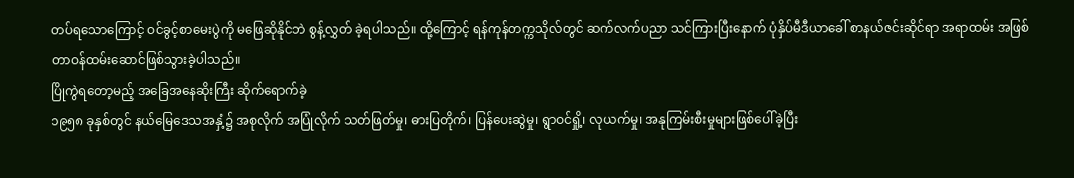တပ်ရသောကြောင့် ဝင်ခွင့်စာမေးပွဲကို မဖြေဆိုနိုင်ဘဲ စွန့်လွှတ် ခဲ့ရပါသည်။ ထို့ကြောင့် ရန်ကုန်တက္ကသိုလ်တွင် ဆက်လက်ပညာ သင်ကြားပြီးနောက် ပုံနှိပ်မီဒီယာခေါ် စာနယ်ဇင်းဆိုင်ရာ အရာထမ်း အဖြစ် တာဝန်ထမ်းဆောင်ဖြစ်သွားခဲ့ပါသည်။
ပြိုကွဲရတော့မည့် အခြေအနေဆိုးကြီး ဆိုက်ရောက်ခဲ့
၁၉၅၈ ခုနှစ်တွင် နယ်မြေဒေသအနှံ့၌ အစုလိုက် အပြုံလိုက် သတ်ဖြတ်မှု၊ ဓားပြတိုက်၊ ပြန်ပေးဆွဲမှု၊ ရွာဝင်ရှို့၊ လုယက်မှု၊ အနုကြမ်းစီးမှုများဖြစ်ပေါ်ခဲ့ပြီး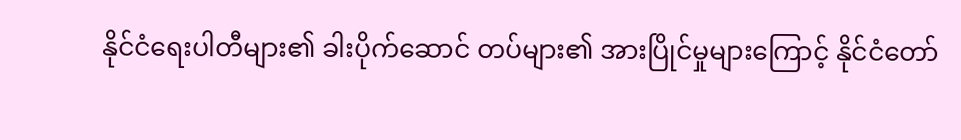နိုင်ငံရေးပါတီများ၏ ခါးပိုက်ဆောင် တပ်များ၏ အားပြိုင်မှုများကြောင့် နိုင်ငံတော်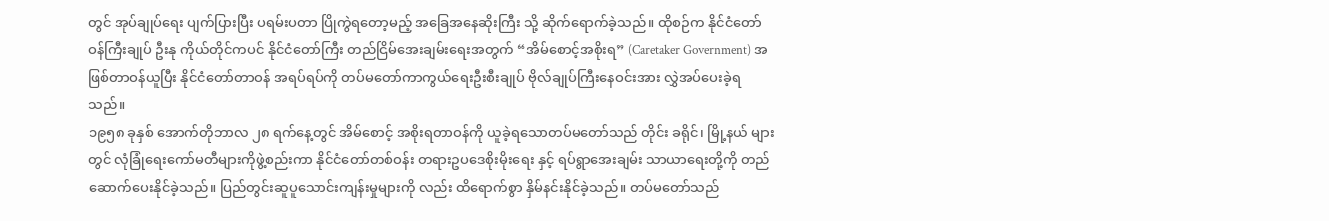တွင် အုပ်ချုပ်ရေး ပျက်ပြားပြီး ပရမ်းပတာ ပြိုကွဲရတော့မည့် အခြေအနေဆိုးကြီး သို့ ဆိုက်ရောက်ခဲ့သည်။ ထိုစဉ်က နိုင်ငံတော်ဝန်ကြီးချုပ် ဦးနု ကိုယ်တိုင်ကပင် နိုင်ငံတော်ကြီး တည်ငြိမ်အေးချမ်းရေးအတွက် “အိမ်စောင့်အစိုးရ” (Caretaker Government) အဖြစ်တာဝန်ယူပြီး နိုင်ငံတော်တာဝန် အရပ်ရပ်ကို တပ်မတော်ကာကွယ်ရေးဦးစီးချုပ် ဗိုလ်ချုပ်ကြီးနေဝင်းအား လွှဲအပ်ပေးခဲ့ရသည်။
၁၉၅၈ ခုနှစ် အောက်တိုဘာလ ၂၈ ရက်နေ့တွင် အိမ်စောင့် အစိုးရတာဝန်ကို ယူခဲ့ရသောတပ်မတော်သည် တိုင်း ခရိုင်၊ မြို့နယ် များတွင် လုံခြုံရေးကော်မတီများကိုဖွဲ့စည်းကာ နိုင်ငံတော်တစ်ဝန်း တရားဥပဒေစိုးမိုးရေး နှင့် ရပ်ရွာအေးချမ်း သာယာရေးတို့ကို တည်ဆောက်ပေးနိုင်ခဲ့သည်။ ပြည်တွင်းဆူပူသောင်းကျန်းမှုများကို လည်း ထိရောက်စွာ နှိမ်နင်းနိုင်ခဲ့သည်။ တပ်မတော်သည်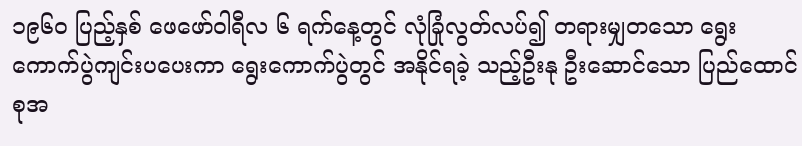၁၉၆၀ ပြည့်နှစ် ဖေဖော်ဝါရီလ ၆ ရက်နေ့တွင် လုံခြုံလွတ်လပ်၍ တရားမျှတသော ရွေးကောက်ပွဲကျင်းပပေးကာ ရွေးကောက်ပွဲတွင် အနိုင်ရခဲ့ သည့်ဦးနု ဦးဆောင်သော ပြည်ထောင်စုအ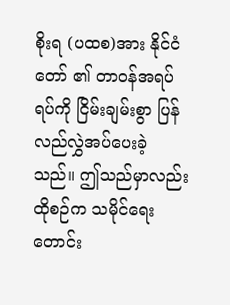စိုးရ (ပထစ)အား နိုင်ငံတော် ၏ တာဝန်အရပ်ရပ်ကို ငြိမ်းချမ်းစွာ ပြန်လည်လွှဲအပ်ပေးခဲ့သည်။ ဤသည်မှာလည်း ထိုစဉ်က သမိုင်ရေးတောင်း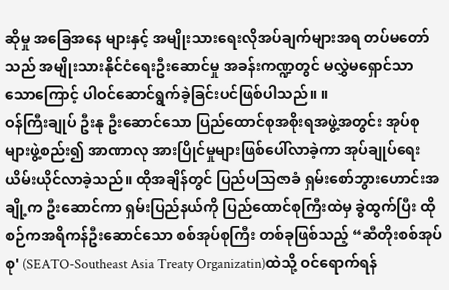ဆိုမှု အခြေအနေ များနှင့် အမျိုးသားရေးလိုအပ်ချက်များအရ တပ်မတော်သည် အမျိုးသားနိုင်ငံရေးဦးဆောင်မှု အခန်းကဏ္ဍတွင် မလွှဲမရှောင်သာ သောကြောင့် ပါဝင်ဆောင်ရွက်ခဲ့ခြင်းပင်ဖြစ်ပါသည်။ ။
ဝန်ကြီးချုပ် ဦးနု ဦးဆောင်သော ပြည်ထောင်စုအစိုးရအဖွဲ့အတွင်း အုပ်စုများဖွဲ့စည်း၍ အာဏာလု အားပြိုင်မှုများဖြစ်ပေါ်လာခဲ့ကာ အုပ်ချုပ်ရေးယိမ်းယိုင်လာခဲ့သည်။ ထိုအချိန်တွင် ပြည်ပသြဇာခံ ရှမ်းစော်ဘွားဟောင်းအချို့က ဦးဆောင်ကာ ရှမ်းပြည်နယ်ကို ပြည်ထောင်စုကြီးထဲမှ ခွဲထွက်ပြီး ထိုစဉ်ကအရိကန်ဦးဆောင်သော စစ်အုပ်စုကြီး တစ်ခုဖြစ်သည့် “ဆီတိုးစစ်အုပ်စု' (SEATO-Southeast Asia Treaty Organizatin)ထဲသို့ ဝင်ရောက်ရန်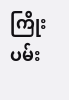ကြိုးပမ်း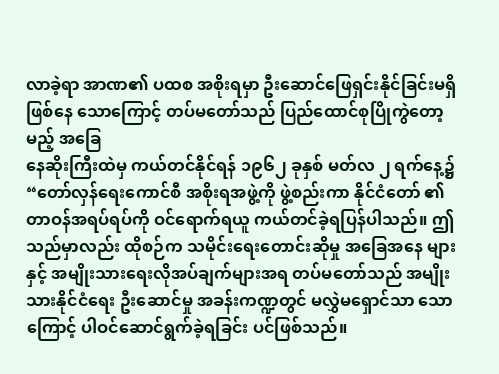လာခဲ့ရာ အာဏ၏ ပထစ အစိုးရမှာ ဦးဆောင်ဖြေရှင်းနိုင်ခြင်းမရှိ ဖြစ်နေ သောကြောင့် တပ်မတော်သည် ပြည်ထောင်စုပြိုကွဲတော့မည့် အခြေ
နေဆိုးကြီးထဲမှ ကယ်တင်နိုင်ရန် ၁၉၆၂ ခုနှစ် မတ်လ ၂ ရက်နေ့၌ “တော်လှန်ရေးကောင်စီ အစိုးရအဖွဲ့ကို ဖွဲ့စည်းကာ နိုင်ငံတော် ၏ တာဝန်အရပ်ရပ်ကို ဝင်ရောက်ရယူ ကယ်တင်ခဲ့ရပြန်ပါသည်။ ဤသည်မှာလည်း ထိုစဉ်က သမိုင်းရေးတောင်းဆိုမှု အခြေအနေ များနှင့် အမျိုးသားရေးလိုအပ်ချက်များအရ တပ်မတော်သည် အမျိုးသားနိုင်ငံရေး ဦးဆောင်မှု အခန်းကဏ္ဍတွင် မလွှဲမရှောင်သာ သောကြောင့် ပါဝင်ဆောင်ရွက်ခဲ့ရခြင်း ပင်ဖြစ်သည်။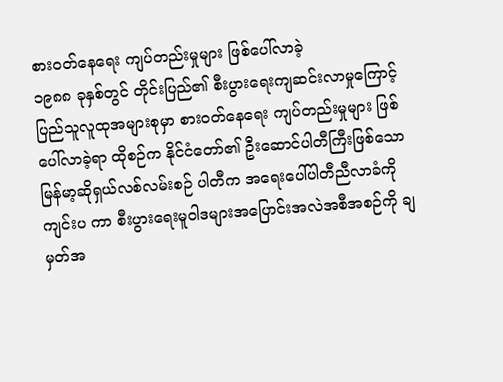စားဝတ်နေရေး ကျပ်တည်းမှုများ ဖြစ်ပေါ်လာခဲ့
၁၉၈၈ ခုနှစ်တွင် တိုင်းပြည်၏ စီးပွားရေးကျဆင်းလာမှုကြောင့် ပြည်သူလူထုအများစုမှာ စားဝတ်နေရေး ကျပ်တည်းမှုများ ဖြစ်ပေါ်လာခဲ့ရာ ထိုစဉ်က နိုင်ငံတော်၏ ဦးဆောင်ပါတီကြီးဖြစ်သော မြန်မာ့ဆိုရှယ်လစ်လမ်းစဉ် ပါတီက အရေးပေါ်ပါတီညီလာခံကို ကျင်းပ ကာ စီးပွားရေးမူဝါဒများအပြောင်းအလဲအစီအစဉ်ကို ချမှတ်အ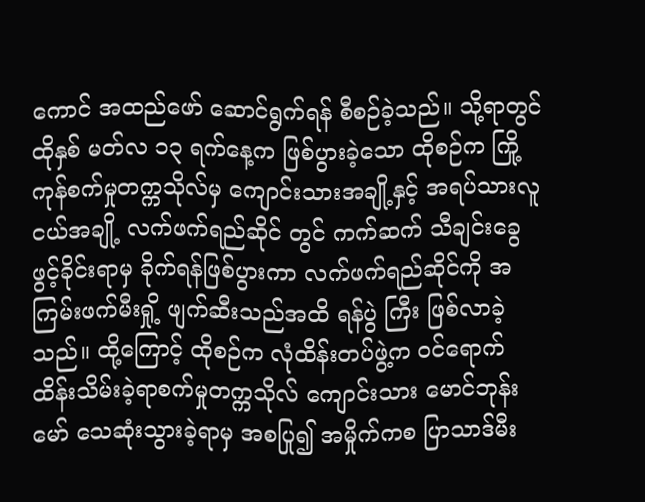ကောင် အထည်ဖော် ဆောင်ရွက်ရန် စီစဉ်ခဲ့သည်။ သို့ရာတွင် ထိုနှစ် မတ်လ ၁၃ ရက်နေ့က ဖြစ်ပွားခဲ့သော ထိုစဉ်က ကြို့ကုန်စက်မှုတက္ကသိုလ်မှ ကျောင်းသားအချို့နှင့် အရပ်သားလူငယ်အချို့ လက်ဖက်ရည်ဆိုင် တွင် ကက်ဆက် သီချင်းခွေ ဖွင့်ခိုင်းရာမှ ခိုက်ရန်ဖြစ်ပွားကာ လက်ဖက်ရည်ဆိုင်ကို အကြမ်းဖက်မီးရှို့ ဖျက်ဆီးသည်အထိ ရန်ပွဲ ကြီး ဖြစ်လာခဲ့သည်။ ထို့ကြောင့် ထိုစဉ်က လုံထိန်းတပ်ဖွဲ့က ဝင်ရောက်ထိန်းသိမ်းခဲ့ရာစက်မှုတက္ကသိုလ် ကျောင်းသား မောင်ဘုန်းမော် သေဆုံးသွားခဲ့ရာမှ အစပြု၍ အမှိုက်ကစ ပြာသာဒ်မီး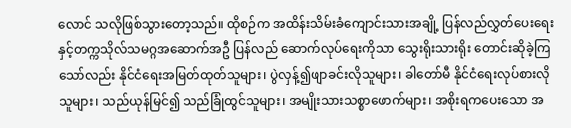လောင် သလိုဖြစ်သွားတော့သည်။ ထိုစဉ်က အထိန်းသိမ်းခံကျောင်းသားအချို့ ပြန်လည်လွှတ်ပေးရေးနှင့်တက္ကသိုလ်သမဂ္ဂအဆောက်အဦ ပြန်လည် ဆောက်လုပ်ရေးကိုသာ သွေးရိုးသားရိုး တောင်းဆိုခဲ့ကြသော်လည်း နိုင်ငံရေးအမြတ်ထုတ်သူများ၊ ပွဲလှန့်၍ဖျာခင်းလိုသူများ၊ ခါတော်မီ နိုင်ငံရေးလုပ်စားလိုသူများ၊ သည်ယုန်မြင်၍ သည်ခြုံထွင်သူများ၊ အမျိုးသားသစ္စာဖောက်များ၊ အစိုးရကပေးသော အ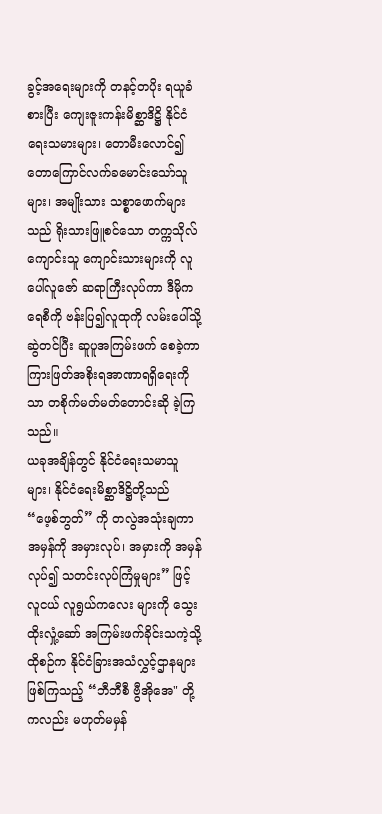ခွင့်အရေးများကို တနင့်တပိုး ရယူခံစားပြီး ကျေးဇူးကန်းမိစ္ဆာဒိဋ္ဌိ နိုင်ငံရေးသမားများ၊ တောမီးလောင်၍တောကြောင်လက်ခမောင်းသော်သူများ၊ အမျိုးသား သစ္စာဖောက်များသည် ရိုးသားဖြူစင်သော တက္ကသိုလ်ကျောင်းသူ ကျောင်းသားများကို လူပေါ်လူဇော် ဆရာကြီးလုပ်ကာ ဒီမိုကရေစီကို ဗန်းပြ၍လူထုကို လမ်းပေါ်သို့ဆွဲတင်ပြီး ဆူပူအကြမ်းဖက် စေခဲ့ကာ ကြားဖြတ်အစိုးရအာဏာရရှိရေးကိုသာ တစိုက်မတ်မတ်တောင်းဆို ခဲ့ကြသည်။
ယခုအချိန်တွင် နိုင်ငံရေးသမာသူများ၊ နိုင်ငံရေးမိစ္ဆာဒိဋ္ဌိတို့သည် “ဖေ့စ်ဘွတ်” ကို တလွဲအသုံးချကာ အမှန်ကို အမှားလုပ်၊ အမှားကို အမှန်လုပ်၍ သတင်းလုပ်ကြံမှုများ” ဖြင့် လူငယ် လူရွယ်ကလေး များကို သွေးထိုးလှုံ့ဆော် အကြမ်းဖက်ခိုင်းသကဲ့သို့ ထိုစဉ်က နိုင်ငံခြားအသံလွှင့်ဌာနများ ဖြစ်ကြသည့် “ဘီဘီစီ ဗွီအိုအေ" တို့ကလည်း မဟုတ်မမှန်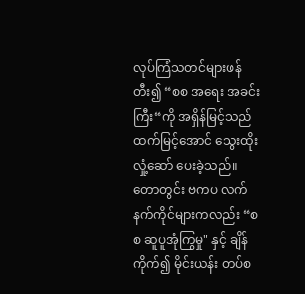လုပ်ကြံသတင်များဖန်တီး၍ “စစ အရေး အခင်းကြီး“ကို အရှိန်မြင့်သည်ထက်မြင့်အောင် သွေးထိုးလှုံ့ဆော် ပေးခဲ့သည်။
တောတွင်း ဗကပ လက်နက်ကိုင်များကလည်း “စစ ဆူပူအုံကြွမှု" နှင့် ချိန်ကိုက်၍ မိုင်းယန်း တပ်စ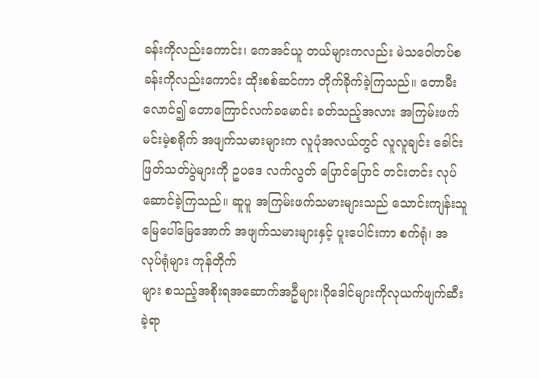ခန်းကိုလည်းကောင်း၊ ကေအင်ယူ တယ်များကလည်း မဲသဝေါတပ်စခန်းကိုလည်းကောင်း ထိုးစစ်ဆင်ကာ တိုက်ခိုက်ခဲ့ကြသည်။ တောမီးလောင်၍ တောကြောင်လက်ခမောင်း ခတ်သည့်အလား အကြမ်းဖက်မင်းမဲ့စရိုက် အဖျက်သမားများက လူပုံအလယ်တွင် လူလူချင်း ခေါင်းဖြတ်သတ်ပွဲများကို ဥပဒေ လက်လွတ် ပြောင်ပြောင် တင်းတင်း လုပ်ဆောင်ခဲ့ကြသည်။ ဆူပူ အကြမ်းဖက်သမားများသည် သောင်းကျန်းသူ မြေပေါ်မြေအောက် အဖျက်သမားများနှင့် ပူးပေါင်းကာ စက်ရုံ၊ အလုပ်ရုံများ ကုန်တိုက်
များ စသည့်အစိုးရအဆောက်အဦများ၊ဂိုဒေါင်များကိုလုယက်ဖျက်ဆီး ခဲ့ရာ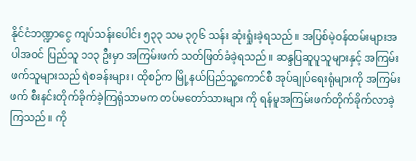နိုင်ငံဘဏ္ဍာငွေ ကျပ်သန်းပေါင်း ၅၃၃ သမ ၃၇၆ သန်း ဆုံးရှုံးခဲ့ရသည်။ အပြစ်မဲ့ဝန်ထမ်းများအပါအဝင် ပြည်သူ ၁၁၃ ဦးမှာ အကြမ်းဖက် သတ်ဖြတ်ခံခဲ့ရသည်။ ဆန္ဒပြဆူပူသူများနှင့် အကြမ်း ဖက်သူများသည် ရဲစခန်းများ၊ ထိုစဉ်က မြို့နယ်ပြည်သူ့ကောင်စီ အုပ်ချုပ်ရေးရုံများကို အကြမ်းဖက် စီးနင်းတိုက်ခိုက်ခဲ့ကြရုံသာမက တပ်မတော်သားများ ကို ရန်မူအကြမ်းဖက်တိုက်ခိုက်လာခဲ့ကြသည်။ ကို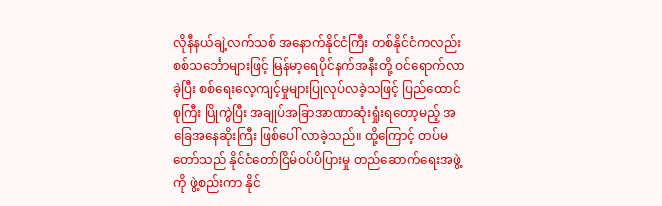လိုနီနယ်ချဲ့လက်သစ် အနောက်နိုင်ငံကြီး တစ်နိုင်ငံကလည်း စစ်သင်္ဘောများဖြင့် မြန်မာ့ရေပိုင်နက်အနီးတို့ ဝင်ရောက်လာခဲ့ပြီး စစ်ရေးလေ့ကျင့်မှုများပြုလုပ်လခဲ့သဖြင့် ပြည်ထောင်စုကြီး ပြိုကွဲပြီး အချုပ်အခြာအာဏာဆုံးရှုံးရတော့မည့် အခြေအနေဆိုးကြီး ဖြစ်ပေါ် လာခဲ့သည်။ ထို့ကြောင့် တပ်မတော်သည် နိုင်ငံတော်ငြိမ်ဝပ်ပိပြားမှု တည်ဆောက်ရေးအဖွဲ့ကို ဖွဲ့စည်းကာ နိုင်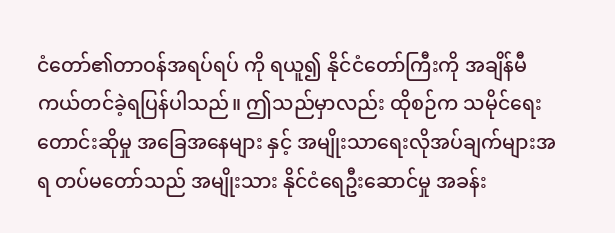ငံတော်၏တာဝန်အရပ်ရပ် ကို ရယူ၍ နိုင်ငံတော်ကြီးကို အချိန်မီ ကယ်တင်ခဲ့ရပြန်ပါသည်။ ဤသည်မှာလည်း ထိုစဉ်က သမိုင်ရေးတောင်းဆိုမှု အခြေအနေများ နှင့် အမျိုးသာရေးလိုအပ်ချက်များအရ တပ်မတော်သည် အမျိုးသား နိုင်ငံရေဦးဆောင်မှု အခန်း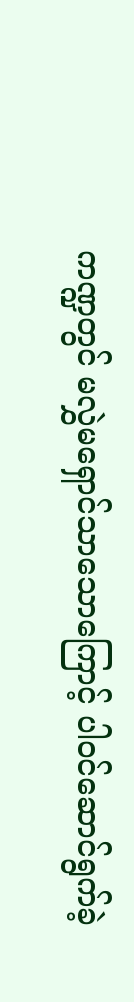ကဏ္ဍတွင် မလွှဲမရှောင်သာသောကြောင့် ပါဝင်ဆောင်ရွက်ခဲ့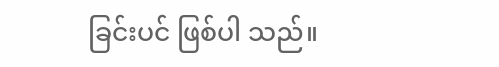ခြင်းပင် ဖြစ်ပါ သည်။